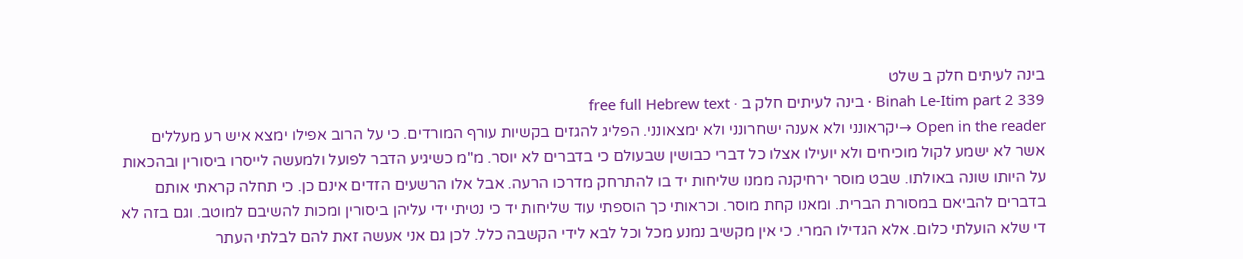בינה לעיתים חלק ב שלט
Binah Le-Itim part 2 339 · בינה לעיתים חלק ב · free full Hebrew text
Open in the reader →יקראונני ולא אענה ישחרונני ולא ימצאונני. הפליג להגזים בקשיות עורף המורדים. כי על הרוב אפילו ימצא איש רע מעללים אשר לא ישמע לקול מוכיחים ולא יועילו אצלו כל דברי כבושין שבעולם כי בדברים לא יוסר. מ"מ כשיגיע הדבר לפועל ולמעשה לייסרו ביסורין ובהכאות על היותו שונה באולתו. שבט מוסר ירחיקנה ממנו שליחות יד בו להתרחק מדרכו הרעה. אבל אלו הרשעים הזדים אינם כן. כי תחלה קראתי אותם בדברים להביאם במסורת הברית. ומאנו קחת מוסר. וכראותי כך הוספתי עוד שליחות יד כי נטיתי ידי עליהן ביסורין ומכות להשיבם למוטב. וגם בזה לא די שלא הועלתי כלום. אלא הגדילו המרי. כי אין מקשיב נמנע מכל וכל לבא לידי הקשבה כלל. לכן גם אני אעשה זאת להם לבלתי העתר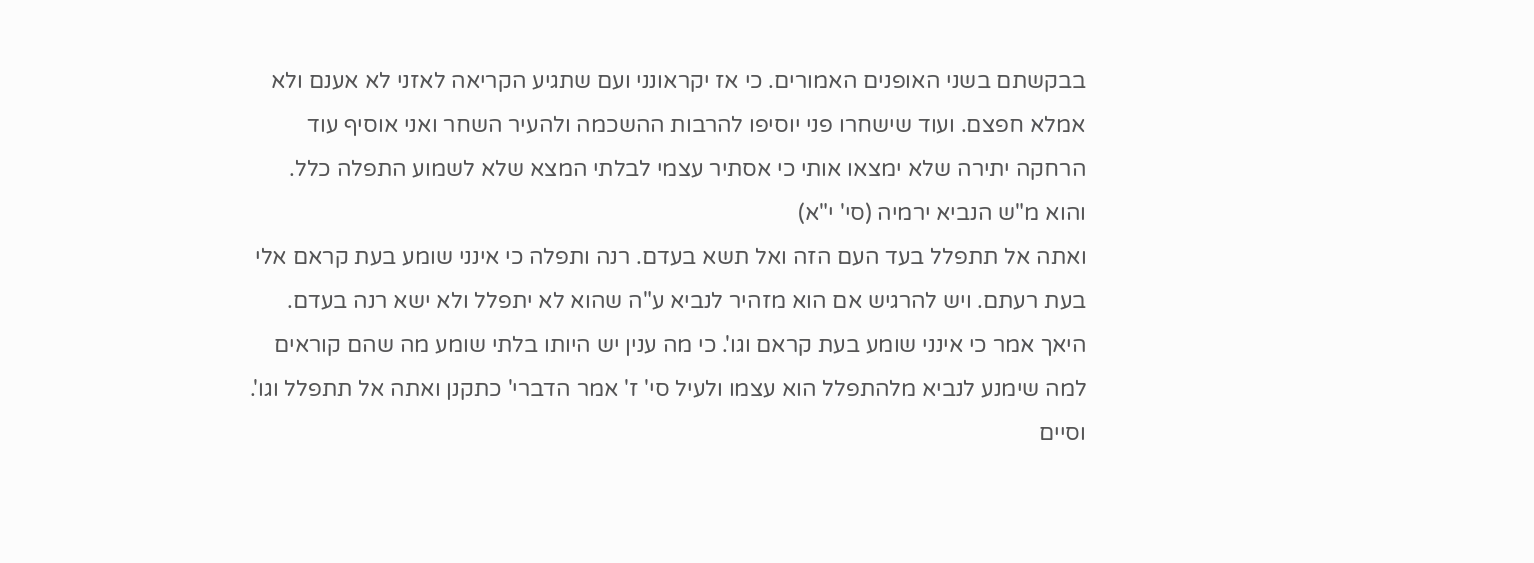בבקשתם בשני האופנים האמורים. כי אז יקראונני ועם שתגיע הקריאה לאזני לא אענם ולא אמלא חפצם. ועוד שישחרו פני יוסיפו להרבות ההשכמה ולהעיר השחר ואני אוסיף עוד הרחקה יתירה שלא ימצאו אותי כי אסתיר עצמי לבלתי המצא שלא לשמוע התפלה כלל. והוא מ"ש הנביא ירמיה (סי' י"א)
ואתה אל תתפלל בעד העם הזה ואל תשא בעדם. רנה ותפלה כי אינני שומע בעת קראם אלי בעת רעתם. ויש להרגיש אם הוא מזהיר לנביא ע"ה שהוא לא יתפלל ולא ישא רנה בעדם. היאך אמר כי אינני שומע בעת קראם וגו'. כי מה ענין יש היותו בלתי שומע מה שהם קוראים למה שימנע לנביא מלהתפלל הוא עצמו ולעיל סי' ז' אמר הדברי' כתקנן ואתה אל תתפלל וגו'. וסיים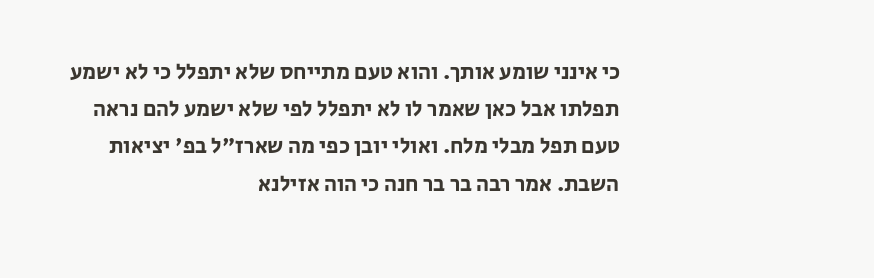כי אינני שומע אותך. והוא טעם מתייחס שלא יתפלל כי לא ישמע תפלתו אבל כאן שאמר לו לא יתפלל לפי שלא ישמע להם נראה טעם תפל מבלי מלח. ואולי יובן כפי מה שארז"ל בפ' יציאות השבת. אמר רבה בר בר חנה כי הוה אזילנא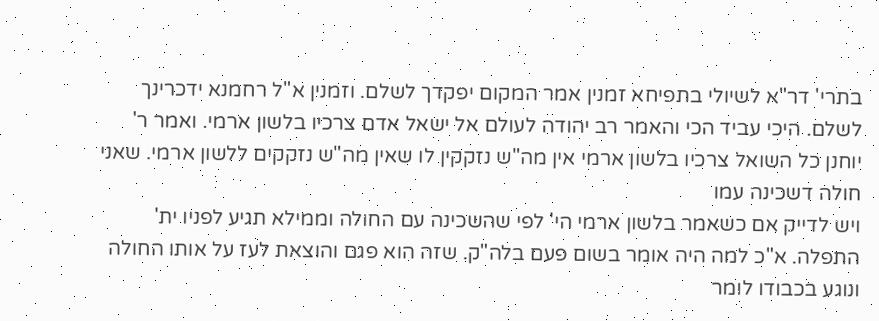בתרי' דר"א לשיולי בתפיחא זמנין אמר המקום יפקדך לשלם. וזמנין א"ל רחמנא ידכרינך לשלם. היכי עביד הכי והאמר רב יהודה לעולם אל ישאל אדם צרכיו בלשון ארמי. ואמר ר' יוחנן כל השואל צרכיו בלשון ארמי אין מה"ש נזקקין לו שאין מה"ש נזקקים ללשון ארמי. שאני חולה דשכינה עמו
ויש לדייק אם כשאמר בלשון ארמי הי' לפי שהשכינה עם החולה וממילא תגיע לפניו ית' התפלה. א"כ למה היה אומר בשום פעם בלה"ק. שזה הוא פגם והוצאת לעז על אותו החולה ונוגע בכבודו לומר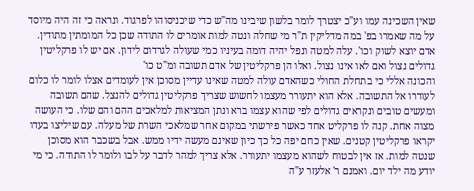שאין השכינה עמו וע"כ יצטרך לומר בלשון שיבינו מה"ש כדי שיכניסוהו לפרגוד. ונראה כי זה היה מיוסד על מה שאמרו בפ' במה מדליקין ת"ר מי שחלה ונטה למות אומרים לו התודה שכן כל המומתין מתודין. אדם יוצא לשוק וכו'. עלה למטה ונפל יהיה דומה בעיניו כמי שעולה לגרדום לידון. אם יש לו פרקליטין גדולים נצול ואם לאו אינו נצול. ואלו הן פרקליטין של אדם תשובה ומ"ט כו'
והכונה אללי כי בתחלת החולי כשהאדם עולה למטה שאינו עדיין מסוכן אין לעומדים אצלו לומר לו כלום לעוררו אל התשובה. אלא הוא יתעורר מעצמו לחשוש שצריך פרקליטין גדולים להנצל. שהם תשובה ומעשים טובים ונקראים גדולים לפי שהוא עצמו ברא ונתן המציאות למלאכים ההם והם שלו. כי העושה מצוה אחת. קנה לו פרקליט אחד כאשר פירשתי במקום אחר שמלאכי השרת של מעלה. עם שיליצו בעדו יקראו פרקליטין קטנים. שאין כחם יפה כל כך כיון שאינם מעשה ידיו ממש. אבל בשכבר הוא מסוכן שנטה למות. אז אין לבטוח לשהוא מעצמו יתעורר. אלא צריך למהר לדבר על לבו ולומר לו התודה. כי מי יודע מה ילד יום. ואמנם ר' אלעזר ע"ה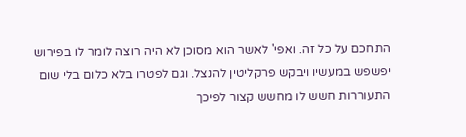התחכם על כל זה. ואפי' לאשר הוא מסוכן לא היה רוצה לומר לו בפירוש יפשפש במעשיו ויבקש פרקליטין להנצל. וגם לפטרו בלא כלום בלי שום התעוררות חשש לו מחשש קצור לפיכך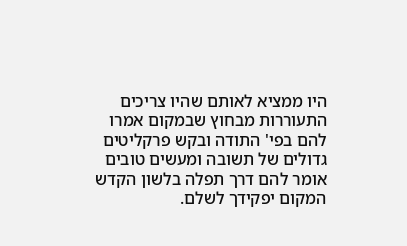היו ממציא לאותם שהיו צריכים התעוררות מבחוץ שבמקום אמרו להם בפי' התודה ובקש פרקליטים גדולים של תשובה ומעשים טובים אומר להם דרך תפלה בלשון הקדש המקום יפקידך לשלם.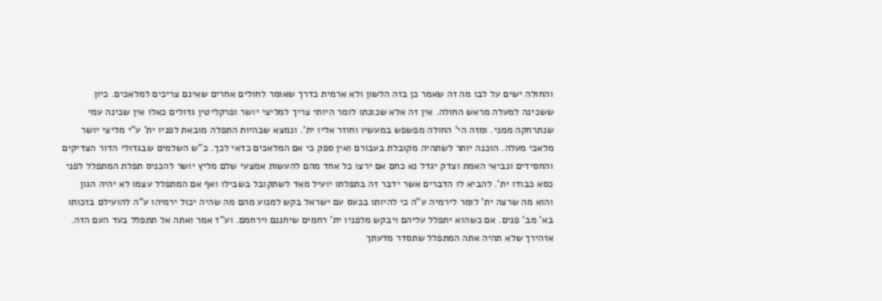והחולה ישים על לבו מה זה שאמר כן בזה הלשון ולא ארמית כדרך שאומר לחולים אחרים שאינם צריכים למלאכים. כיון ששכינה למעלה מראש החולה. אין זה אלא שכונתו לומר היותי צריך למליצי יושר ופרקליטין גדולים כאלו אין שכינה עמי שנתרחקה ממני. ומזה הי' החולה מפשפש במעשיו וחוזר אליו ית'. ונמצא שבהיות התפלה מובאת לפניו ית' ע"י מליצי יושר מלאכי מעלה. הוכנה יותר לשתהיה מקובלת בעבורם ואין ספק כי אם המלאכים כדאי לכך. כ"ש השלמים שבגדולי הדור הצדיקים והחסידים ונביאי האמת וצדק יגדל נא כחם אם ירצו כל אחד מהם להעשות אמצעי שלם מליץ יושר להכניס תפלת המתפלל לפני כסא כבודו ית'. להביא לו הדברים אשר ידבר זה בתפלתו יועיל מאד לשתקובל בשבילו ואף אם המתפלל עצמו לא יהיה הגון
והוא מה שרצה ית' לומר לירמיה ע"ה כי להיותו בכעס עם ישראל בקש למנוע מהם מה שהיה יכול ירמיהו ע"ה להועילם בזכותו בא' מב' פנים. אם כשהוא יתפלל עליהם ויבקש מלפניו ית' רחמים שיחננם וירחמם. וע"ז אמר ואתה אל תתפלל בעד העם הזה. אזהירך שלא תהיה אתה המתפלל שתסדר מדעתך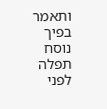ותאמר בפיך נוסח תפלה לפני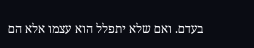בעדם. ואם שלא יתפלל הוא עצמו אלא הם